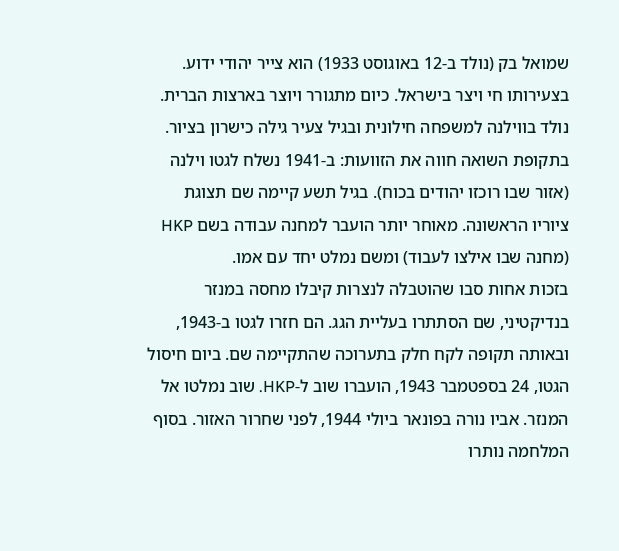שמואל בק (נולד ב-12 באוגוסט 1933) הוא צייר יהודי ידוע. בצעירותו חי ויצר בישראל. כיום מתגורר ויוצר בארצות הברית.
נולד בווילנה למשפחה חילונית ובגיל צעיר גילה כישרון בציור. בתקופת השואה חווה את הזוועות: ב-1941 נשלח לגטו וילנה (אזור שבו רוכזו יהודים בכוח). בגיל תשע קיימה שם תצוגת ציוריו הראשונה. מאוחר יותר הועבר למחנה עבודה בשם HKP (מחנה שבו אילצו לעבוד) ומשם נמלט יחד עם אמו.
בזכות אחות סבו שהוטבלה לנצרות קיבלו מחסה במנזר בנדיקטיני, שם הסתתרו בעליית הגג. הם חזרו לגטו ב-1943, ובאותה תקופה לקח חלק בתערוכה שהתקיימה שם. ביום חיסול הגטו, 24 בספטמבר 1943, הועברו שוב ל-HKP. שוב נמלטו אל המנזר. אביו נורה בפונאר ביולי 1944, לפני שחרור האזור. בסוף המלחמה נותרו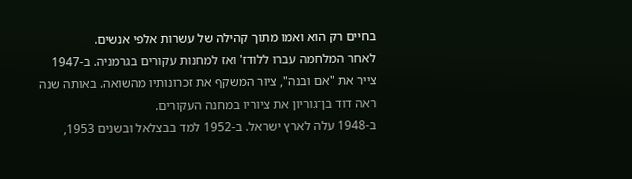בחיים רק הוא ואמו מתוך קהילה של עשרות אלפי אנשים.
לאחר המלחמה עברו ללודז' ואז למחנות עקורים בגרמניה. ב-1947 צייר את "אם ובנה", ציור המשקף את זכרונותיו מהשואה. באותה שנה ראה דוד בן־גוריון את ציוריו במחנה העקורים.
ב-1948 עלה לארץ ישראל. ב-1952 למד בבצלאל ובשנים 1953,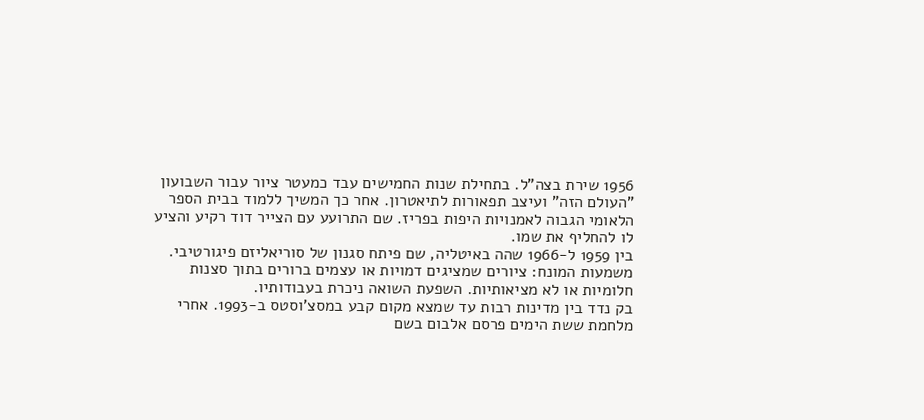1956 שירת בצה"ל. בתחילת שנות החמישים עבד כמעטר ציור עבור השבועון "העולם הזה" ועיצב תפאורות לתיאטרון. אחר כך המשיך ללמוד בבית הספר הלאומי הגבוה לאמנויות היפות בפריז. שם התרועע עם הצייר דוד רקיע והציע לו להחליף את שמו.
בין 1959 ל-1966 שהה באיטליה, שם פיתח סגנון של סוריאליזם פיגורטיבי. משמעות המונח: ציורים שמציגים דמויות או עצמים ברורים בתוך סצנות חלומיות או לא מציאותיות. השפעת השואה ניכרת בעבודותיו.
בק נדד בין מדינות רבות עד שמצא מקום קבע במסצ'וסטס ב-1993. אחרי מלחמת ששת הימים פרסם אלבום בשם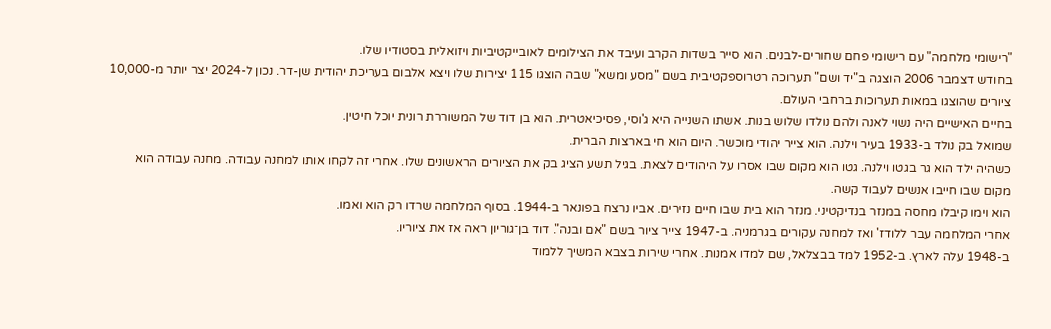"רישומי מלחמה" עם רישומי פחם שחורים-לבנים. הוא סייר בשדות הקרב ועיבד את הצילומים לאובייקטיביות ויזואלית בסטודיו שלו.
בחודש דצמבר 2006 הוצגה ב"יד ושם" תערוכה רטרוספקטיבית בשם "מסע ומשא" שבה הוצגו 115 יצירות שלו ויצא אלבום בעריכת יהודית שן-דר. נכון ל-2024 יצר יותר מ-10,000 ציורים שהוצגו במאות תערוכות ברחבי העולם.
בחיים האישיים היה נשוי לאנה ולהם נולדו שלוש בנות. אשתו השנייה היא ג'וסי, פסיכיאטרית. הוא בן דוד של המשוררת רונית יוכל חיטין.
שמואל בק נולד ב-1933 בעיר וילנה. הוא צייר יהודי מוכשר. היום הוא חי בארצות הברית.
כשהיה ילד הוא גר בגטו וילנה. גטו הוא מקום שבו אסרו על היהודים לצאת. בגיל תשע הציג בק את הציורים הראשונים שלו. אחרי זה לקחו אותו למחנה עבודה. מחנה עבודה הוא מקום שבו חייבו אנשים לעבוד קשה.
הוא וימו קיבלו מחסה במנזר בנדיקטיני. מנזר הוא בית שבו חיים נזירים. אביו נרצח בפונאר ב-1944. בסוף המלחמה שרדו רק הוא ואמו.
אחרי המלחמה עבר ללודז' ואז למחנה עקורים בגרמניה. ב-1947 צייר ציור בשם "אם ובנה". דוד בן־גוריון ראה אז את ציוריו.
ב-1948 עלה לארץ. ב-1952 למד בבצלאל, שם למדו אמנות. אחרי שירות בצבא המשיך ללמוד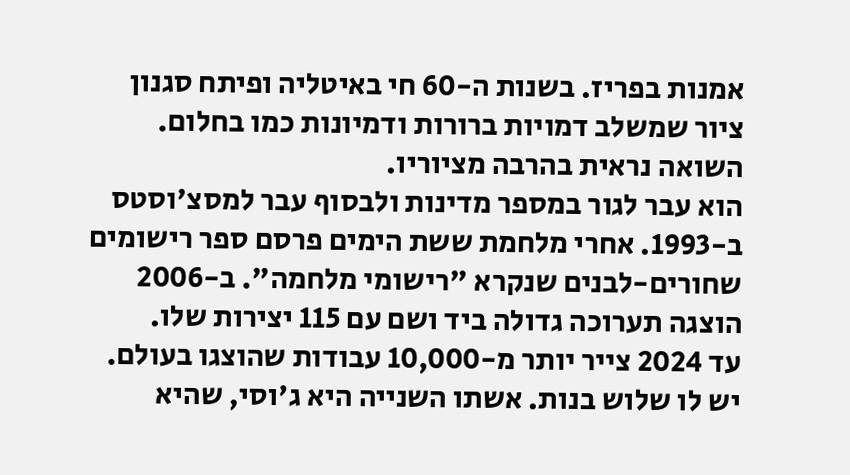אמנות בפריז. בשנות ה-60 חי באיטליה ופיתח סגנון ציור שמשלב דמויות ברורות ודמיונות כמו בחלום. השואה נראית בהרבה מציוריו.
הוא עבר לגור במספר מדינות ולבסוף עבר למסצ'וסטס ב-1993. אחרי מלחמת ששת הימים פרסם ספר רישומים שחורים-לבנים שנקרא "רישומי מלחמה". ב-2006 הוצגה תערוכה גדולה ביד ושם עם 115 יצירות שלו.
עד 2024 צייר יותר מ-10,000 עבודות שהוצגו בעולם. יש לו שלוש בנות. אשתו השנייה היא ג'וסי, שהיא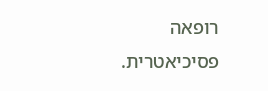רופאה פסיכיאטרית.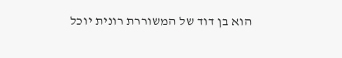הוא בן דוד של המשוררת רונית יוכל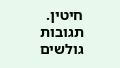חיטין.
תגובות גולשים